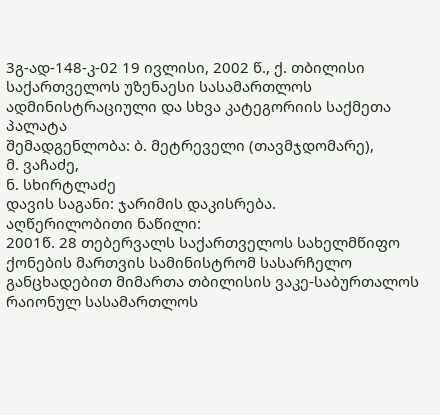3გ-ად-148-კ-02 19 ივლისი, 2002 წ., ქ. თბილისი
საქართველოს უზენაესი სასამართლოს ადმინისტრაციული და სხვა კატეგორიის საქმეთა პალატა
შემადგენლობა: ბ. მეტრეველი (თავმჯდომარე),
მ. ვაჩაძე,
ნ. სხირტლაძე
დავის საგანი: ჯარიმის დაკისრება.
აღწერილობითი ნაწილი:
2001წ. 28 თებერვალს საქართველოს სახელმწიფო ქონების მართვის სამინისტრომ სასარჩელო განცხადებით მიმართა თბილისის ვაკე-საბურთალოს რაიონულ სასამართლოს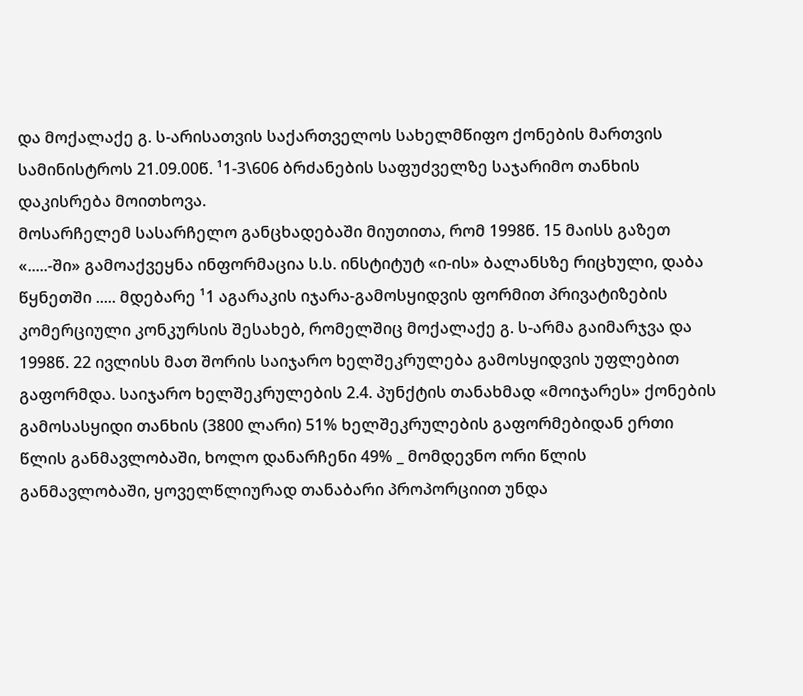და მოქალაქე გ. ს-არისათვის საქართველოს სახელმწიფო ქონების მართვის სამინისტროს 21.09.00წ. ¹1-3\606 ბრძანების საფუძველზე საჯარიმო თანხის დაკისრება მოითხოვა.
მოსარჩელემ სასარჩელო განცხადებაში მიუთითა, რომ 1998წ. 15 მაისს გაზეთ «.....-ში» გამოაქვეყნა ინფორმაცია ს.ს. ინსტიტუტ «ი-ის» ბალანსზე რიცხული, დაბა წყნეთში ..... მდებარე ¹1 აგარაკის იჯარა-გამოსყიდვის ფორმით პრივატიზების კომერციული კონკურსის შესახებ, რომელშიც მოქალაქე გ. ს-არმა გაიმარჯვა და 1998წ. 22 ივლისს მათ შორის საიჯარო ხელშეკრულება გამოსყიდვის უფლებით გაფორმდა. საიჯარო ხელშეკრულების 2.4. პუნქტის თანახმად «მოიჯარეს» ქონების გამოსასყიდი თანხის (3800 ლარი) 51% ხელშეკრულების გაფორმებიდან ერთი წლის განმავლობაში, ხოლო დანარჩენი 49% _ მომდევნო ორი წლის განმავლობაში, ყოველწლიურად თანაბარი პროპორციით უნდა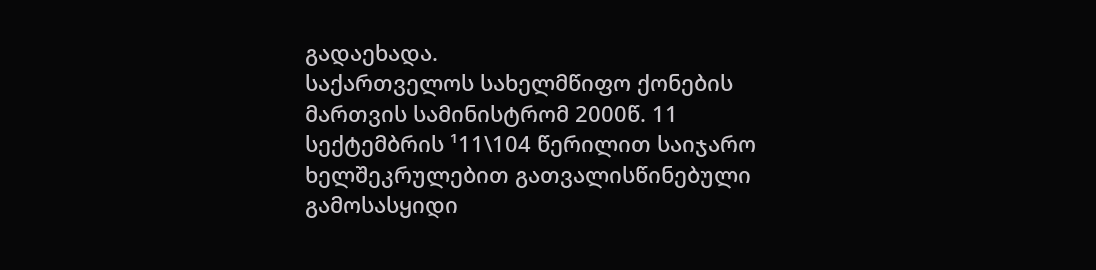გადაეხადა.
საქართველოს სახელმწიფო ქონების მართვის სამინისტრომ 2000წ. 11 სექტემბრის ¹11\104 წერილით საიჯარო ხელშეკრულებით გათვალისწინებული გამოსასყიდი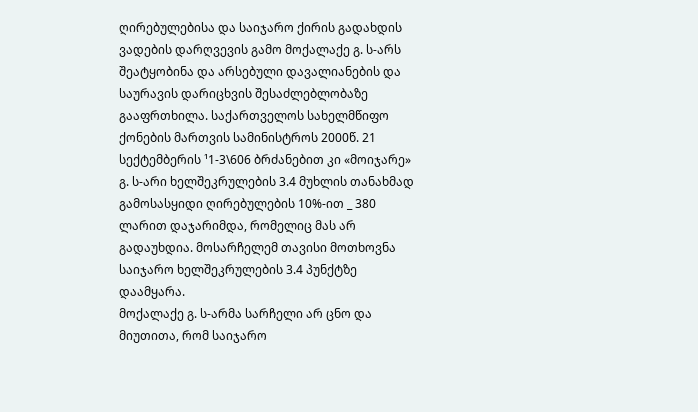ღირებულებისა და საიჯარო ქირის გადახდის ვადების დარღვევის გამო მოქალაქე გ. ს-არს შეატყობინა და არსებული დავალიანების და საურავის დარიცხვის შესაძლებლობაზე გააფრთხილა. საქართველოს სახელმწიფო ქონების მართვის სამინისტროს 2000წ. 21 სექტემბერის ¹1-3\606 ბრძანებით კი «მოიჯარე» გ. ს-არი ხელშეკრულების 3.4 მუხლის თანახმად გამოსასყიდი ღირებულების 10%-ით _ 380 ლარით დაჯარიმდა, რომელიც მას არ გადაუხდია. მოსარჩელემ თავისი მოთხოვნა საიჯარო ხელშეკრულების 3.4 პუნქტზე დაამყარა.
მოქალაქე გ. ს-არმა სარჩელი არ ცნო და მიუთითა, რომ საიჯარო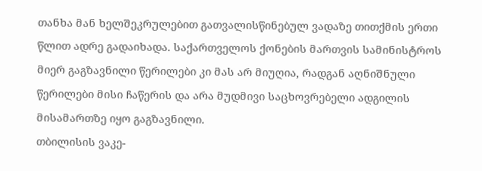თანხა მან ხელშეკრულებით გათვალისწინებულ ვადაზე თითქმის ერთი წლით ადრე გადაიხადა. საქართველოს ქონების მართვის სამინისტროს მიერ გაგზავნილი წერილები კი მას არ მიუღია, რადგან აღნიშნული წერილები მისი ჩაწერის და არა მუდმივი საცხოვრებელი ადგილის მისამართზე იყო გაგზავნილი.
თბილისის ვაკე-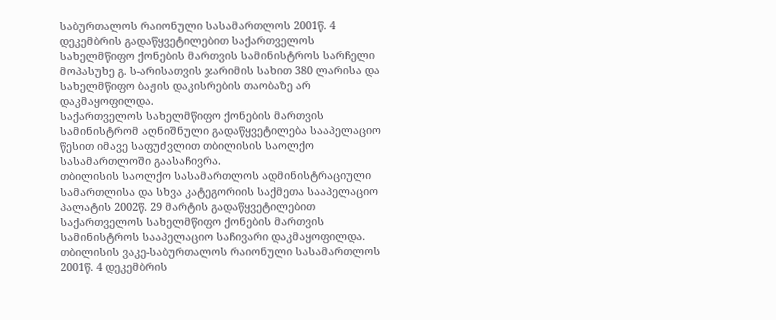საბურთალოს რაიონული სასამართლოს 2001წ. 4 დეკემბრის გადაწყვეტილებით საქართველოს სახელმწიფო ქონების მართვის სამინისტროს სარჩელი მოპასუხე გ. ს-არისათვის ჯარიმის სახით 380 ლარისა და სახელმწიფო ბაჟის დაკისრების თაობაზე არ დაკმაყოფილდა.
საქართველოს სახელმწიფო ქონების მართვის სამინისტრომ აღნიშნული გადაწყვეტილება სააპელაციო წესით იმავე საფუძვლით თბილისის საოლქო სასამართლოში გაასაჩივრა.
თბილისის საოლქო სასამართლოს ადმინისტრაციული სამართლისა და სხვა კატეგორიის საქმეთა სააპელაციო პალატის 2002წ. 29 მარტის გადაწყვეტილებით საქართველოს სახელმწიფო ქონების მართვის სამინისტროს სააპელაციო საჩივარი დაკმაყოფილდა. თბილისის ვაკე-საბურთალოს რაიონული სასამართლოს 2001წ. 4 დეკემბრის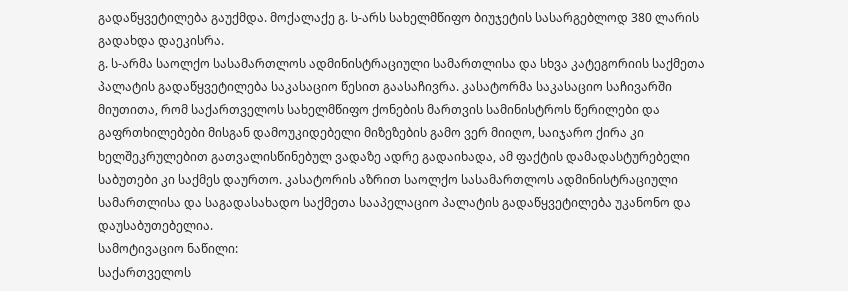გადაწყვეტილება გაუქმდა. მოქალაქე გ. ს-არს სახელმწიფო ბიუჯეტის სასარგებლოდ 380 ლარის გადახდა დაეკისრა.
გ. ს-არმა საოლქო სასამართლოს ადმინისტრაციული სამართლისა და სხვა კატეგორიის საქმეთა პალატის გადაწყვეტილება საკასაციო წესით გაასაჩივრა. კასატორმა საკასაციო საჩივარში მიუთითა, რომ საქართველოს სახელმწიფო ქონების მართვის სამინისტროს წერილები და გაფრთხილებები მისგან დამოუკიდებელი მიზეზების გამო ვერ მიიღო, საიჯარო ქირა კი ხელშეკრულებით გათვალისწინებულ ვადაზე ადრე გადაიხადა, ამ ფაქტის დამადასტურებელი საბუთები კი საქმეს დაურთო. კასატორის აზრით საოლქო სასამართლოს ადმინისტრაციული სამართლისა და საგადასახადო საქმეთა სააპელაციო პალატის გადაწყვეტილება უკანონო და დაუსაბუთებელია.
სამოტივაციო ნაწილი:
საქართველოს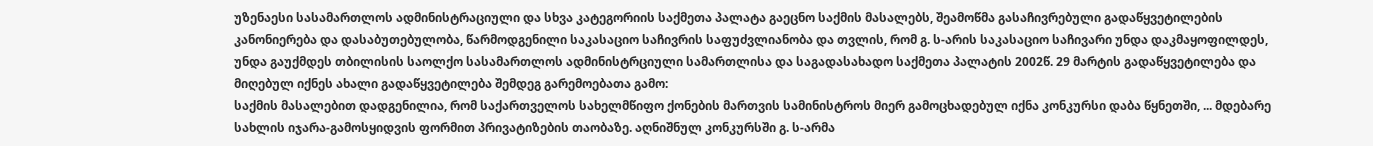უზენაესი სასამართლოს ადმინისტრაციული და სხვა კატეგორიის საქმეთა პალატა გაეცნო საქმის მასალებს, შეამოწმა გასაჩივრებული გადაწყვეტილების კანონიერება და დასაბუთებულობა, წარმოდგენილი საკასაციო საჩივრის საფუძვლიანობა და თვლის, რომ გ. ს-არის საკასაციო საჩივარი უნდა დაკმაყოფილდეს, უნდა გაუქმდეს თბილისის საოლქო სასამართლოს ადმინისტრციული სამართლისა და საგადასახადო საქმეთა პალატის 2002წ. 29 მარტის გადაწყვეტილება და მიღებულ იქნეს ახალი გადაწყვეტილება შემდეგ გარემოებათა გამო:
საქმის მასალებით დადგენილია, რომ საქართველოს სახელმწიფო ქონების მართვის სამინისტროს მიერ გამოცხადებულ იქნა კონკურსი დაბა წყნეთში, ... მდებარე სახლის იჯარა-გამოსყიდვის ფორმით პრივატიზების თაობაზე. აღნიშნულ კონკურსში გ. ს-არმა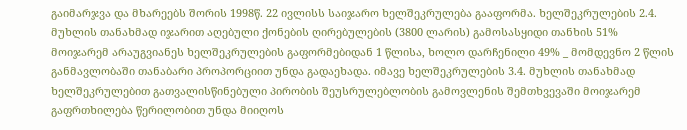გაიმარჯვა და მხარეებს შორის 1998წ. 22 ივლისს საიჯარო ხელშეკრულება გააფორმა. ხელშეკრულების 2.4. მუხლის თანახმად იჯარით აღებული ქონების ღირებულების (3800 ლარის) გამოსასყიდი თანხის 51% მოიჯარემ არაუგვიანეს ხელშეკრულების გაფორმებიდან 1 წლისა, ხოლო დარჩენილი 49% _ მომდევნო 2 წლის განმავლობაში თანაბარი პროპორციით უნდა გადაეხადა. იმავე ხელშეკრულების 3.4. მუხლის თანახმად ხელშეკრულებით გათვალისწინებული პირობის შეუსრულებლობის გამოვლენის შემთხვევაში მოიჯარემ გაფრთხილება წერილობით უნდა მიიღოს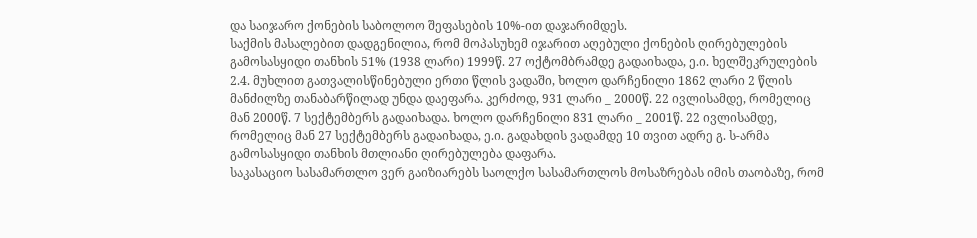და საიჯარო ქონების საბოლოო შეფასების 10%-ით დაჯარიმდეს.
საქმის მასალებით დადგენილია, რომ მოპასუხემ იჯარით აღებული ქონების ღირებულების გამოსასყიდი თანხის 51% (1938 ლარი) 1999წ. 27 ოქტომბრამდე გადაიხადა, ე.ი. ხელშეკრულების 2.4. მუხლით გათვალისწინებული ერთი წლის ვადაში, ხოლო დარჩენილი 1862 ლარი 2 წლის მანძილზე თანაბარწილად უნდა დაეფარა. კერძოდ, 931 ლარი _ 2000წ. 22 ივლისამდე, რომელიც მან 2000წ. 7 სექტემბერს გადაიხადა. ხოლო დარჩენილი 831 ლარი _ 2001წ. 22 ივლისამდე, რომელიც მან 27 სექტემბერს გადაიხადა, ე.ი. გადახდის ვადამდე 10 თვით ადრე გ. ს-არმა გამოსასყიდი თანხის მთლიანი ღირებულება დაფარა.
საკასაციო სასამართლო ვერ გაიზიარებს საოლქო სასამართლოს მოსაზრებას იმის თაობაზე, რომ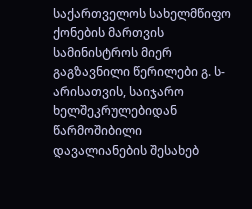საქართველოს სახელმწიფო ქონების მართვის სამინისტროს მიერ გაგზავნილი წერილები გ. ს-არისათვის, საიჯარო ხელშეკრულებიდან წარმოშიბილი დავალიანების შესახებ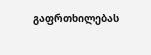გაფრთხილებას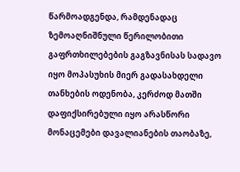წარმოადგენდა, რამდენადაც ზემოაღნიშნული წერილობითი გაფრთხილებების გაგზავნისას სადავო იყო მოპასუხის მიერ გადასახდელი თანხების ოდენობა, კერძოდ მათში დაფიქსირებული იყო არასწორი მონაცემები დავალიანების თაობაზე,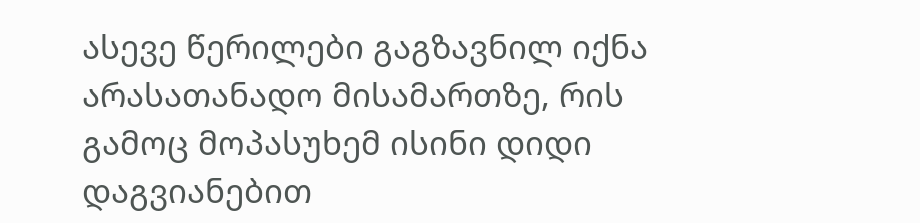ასევე წერილები გაგზავნილ იქნა არასათანადო მისამართზე, რის გამოც მოპასუხემ ისინი დიდი დაგვიანებით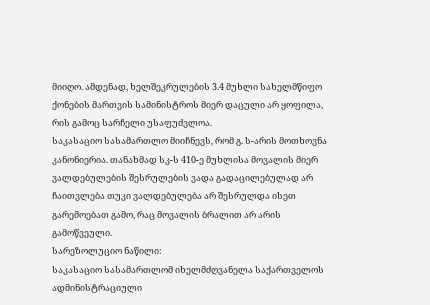მიიღო. ამდენად, ხელშეკრულების 3.4 მუხლი სახელმწიფო ქონების მართვის სამინისტროს მიერ დაცული არ ყოფილა, რის გამოც სარჩელი უსაფუძვლოა.
საკასაციო სასამართლო მიიჩნევს, რომ გ. ს-არის მოთხოვნა კანონიერია. თანახმად სკ-ს 410-ე მუხლისა მოვალის მიერ ვალდებულების შესრულების ვადა გადაცილებულად არ ჩაითვლება თუკი ვალდებულება არ შესრულდა ისეთ გარემოებათ გამო, რაც მოვალის ბრალით არ არის გამოწვეული.
სარეზოლუციო ნაწილი:
საკასაციო სასამართლომ იხელმძღვანელა საქართველოს ადმინისტრაციული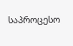საპროცესო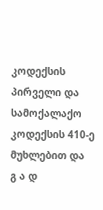კოდექსის პირველი და სამოქალაქო კოდექსის 410-ე მუხლებით და
გ ა დ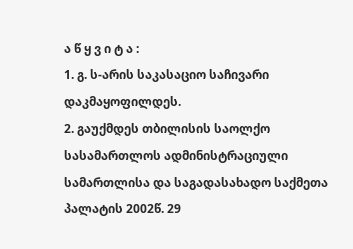ა წ ყ ვ ი ტ ა :
1. გ. ს-არის საკასაციო საჩივარი დაკმაყოფილდეს.
2. გაუქმდეს თბილისის საოლქო სასამართლოს ადმინისტრაციული სამართლისა და საგადასახადო საქმეთა პალატის 2002წ. 29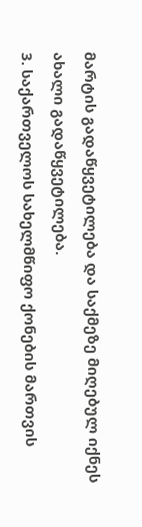მარტის გადაწყვეტილება და საქმეზე მიღებულ იქნეს ახალი გადაწყვეტილება.
3. საქართველოს სახელმწიფო ქონების მართვის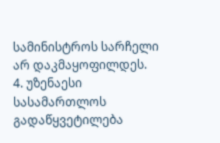სამინისტროს სარჩელი არ დაკმაყოფილდეს.
4. უზენაესი სასამართლოს გადაწყვეტილება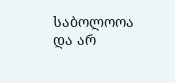საბოლოოა და არ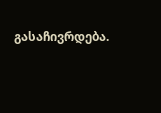გასაჩივრდება.